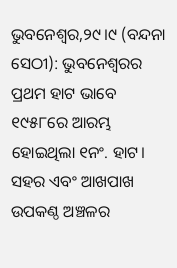ଭୁବନେଶ୍ୱର,୨୯।୯ (ବନ୍ଦନା ସେଠୀ): ଭୁବନେଶ୍ୱରର ପ୍ରଥମ ହାଟ ଭାବେ ୧୯୫୮ରେ ଆରମ୍ଭ ହୋଇଥିଲା ୧ନଂ. ହାଟ। ସହର ଏବଂ ଆଖପାଖ ଉପକଣ୍ଠ ଅଞ୍ଚଳର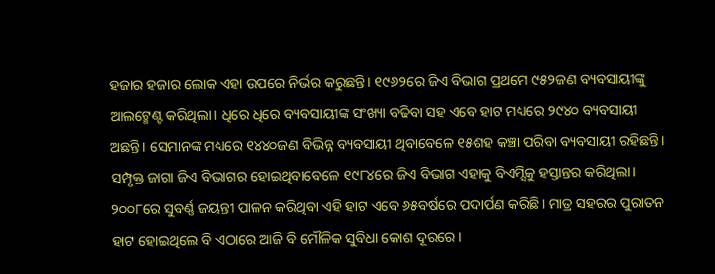ହଜାର ହଜାର ଲୋକ ଏହା ଉପରେ ନିର୍ଭର କରୁଛନ୍ତି। ୧୯୬୨ରେ ଜିଏ ବିଭାଗ ପ୍ରଥମେ ୯୫୨ଜଣ ବ୍ୟବସାୟୀଙ୍କୁ ଆଲଟ୍ମେଣ୍ଟ କରିଥିଲା। ଧିରେ ଧିରେ ବ୍ୟବସାୟୀଙ୍କ ସଂଖ୍ୟା ବଢିବା ସହ ଏବେ ହାଟ ମଧ୍ୟରେ ୨୯୪୦ ବ୍ୟବସାୟୀ ଅଛନ୍ତି। ସେମାନଙ୍କ ମଧ୍ୟରେ ୧୪୪୦ଜଣ ବିଭିନ୍ନ ବ୍ୟବସାୟୀ ଥିବାବେଳେ ୧୫ଶହ କଞ୍ଚା ପରିବା ବ୍ୟବସାୟୀ ରହିଛନ୍ତି। ସମ୍ପୃକ୍ତ ଜାଗା ଜିଏ ବିଭାଗର ହୋଇଥିବାବେଳେ ୧୯୮୪ରେ ଜିଏ ବିଭାଗ ଏହାକୁ ବିଏମ୍ସିକୁ ହସ୍ତାନ୍ତର କରିଥିଲା। ୨୦୦୮ରେ ସୁବର୍ଣ୍ଣ ଜୟନ୍ତୀ ପାଳନ କରିଥିବା ଏହି ହାଟ ଏବେ ୬୫ବର୍ଷରେ ପଦାର୍ପଣ କରିଛି। ମାତ୍ର ସହରର ପୁରାତନ ହାଟ ହୋଇଥିଲେ ବି ଏଠାରେ ଆଜି ବି ମୌଳିକ ସୁବିଧା କୋଶ ଦୂରରେ।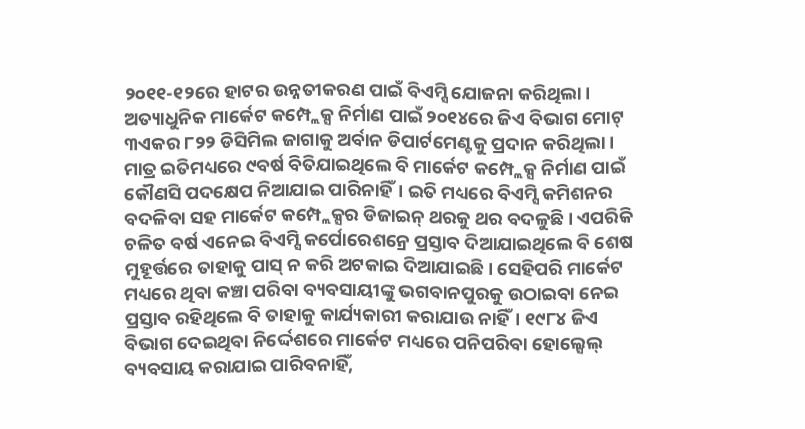୨୦୧୧-୧୨ରେ ହାଟର ଉନ୍ନତୀକରଣ ପାଇଁ ବିଏମ୍ସି ଯୋଜନା କରିଥିଲା। ଅତ୍ୟାଧୁନିକ ମାର୍କେଟ କମ୍ପ୍ଲେକ୍ସ ନିର୍ମାଣ ପାଇଁ ୨୦୧୪ରେ ଜିଏ ବିଭାଗ ମୋଟ୍ ୩ଏକର ୮୨୨ ଡିସିମିଲ ଜାଗାକୁ ଅର୍ବାନ ଡିପାର୍ଟମେଣ୍ଟକୁ ପ୍ରଦାନ କରିଥିଲା। ମାତ୍ର ଇତିମଧ୍ୟରେ ୯ବର୍ଷ ବିତିଯାଇଥିଲେ ବି ମାର୍କେଟ କମ୍ପ୍ଲେକ୍ସ ନିର୍ମାଣ ପାଇଁ କୌଣସି ପଦକ୍ଷେପ ନିଆଯାଇ ପାରିନାହିଁ। ଇତି ମଧ୍ୟରେ ବିଏମ୍ସି କମିଶନର ବଦଳିବା ସହ ମାର୍କେଟ କମ୍ପ୍ଲେକ୍ସର ଡିଜାଇନ୍ ଥରକୁ ଥର ବଦଳୁଛି। ଏପରିକି ଚଳିତ ବର୍ଷ ଏନେଇ ବିଏମ୍ସି କର୍ପୋରେଶନ୍ରେ ପ୍ରସ୍ତାବ ଦିଆଯାଇଥିଲେ ବି ଶେଷ ମୁହୂର୍ତ୍ତରେ ତାହାକୁ ପାସ୍ ନ କରି ଅଟକାଇ ଦିଆଯାଇଛି। ସେହିପରି ମାର୍କେଟ ମଧ୍ୟରେ ଥିବା କଞ୍ଚା ପରିବା ବ୍ୟବସାୟୀଙ୍କୁ ଭଗବାନପୁରକୁ ଉଠାଇବା ନେଇ ପ୍ରସ୍ତାବ ରହିଥିଲେ ବି ତାହାକୁ କାର୍ଯ୍ୟକାରୀ କରାଯାଉ ନାହିଁ। ୧୯୮୪ ଜିଏ ବିଭାଗ ଦେଇଥିବା ନିର୍ଦ୍ଦେଶରେ ମାର୍କେଟ ମଧ୍ୟରେ ପନିପରିବା ହୋଲ୍ସେଲ୍ ବ୍ୟବସାୟ କରାଯାଇ ପାରିବନାହିଁ,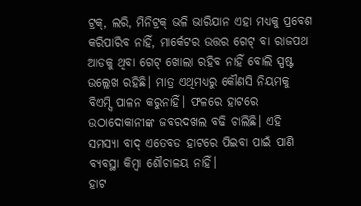ଟ୍ରକ୍, ଲରି, ମିନିଟ୍ରକ୍ ଭଳି ଭାରିଯାନ ଏହା ମଧ୍ୟକୁ ପ୍ରବେଶ କରିପାରିବ ନାହିଁ, ମାର୍କେଟର ଉତ୍ତର ଗେଟ୍ ବା ରାଜପଥ ଆଡକୁ ଥିବା ଗେଟ୍ ଖୋଲା ରହିବ ନାହିଁ ବୋଲି ସ୍ପଷ୍ଟ ଉଲ୍ଲେଖ ରହିଛି। ମାତ୍ର ଏଥିମଧ୍ୟରୁ କୌଣସି ନିୟମକୁ ବିଏମ୍ସି ପାଳନ କରୁନାହିଁ। ଫଳରେ ହାଟରେ ଉଠାଦୋକାନୀଙ୍କ ଜବରଦଖଲ ବଢି ଚାଲିଛି। ଏହି ସମସ୍ୟା ବାଦ୍ ଏତେବଡ ହାଟରେ ପିଇବା ପାଇଁ ପାଣି ବ୍ୟବସ୍ଥା କିମ୍ବା ଶୌଚାଳୟ ନାହିଁ।
ହାଟ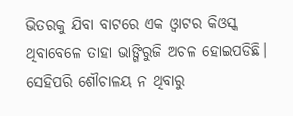ଭିତରକୁ ଯିବା ବାଟରେ ଏକ ଓ୍ବାଟର କିଓସ୍କ ଥିବାବେଳେ ତାହା ଭାଙ୍ଗିରୁଜି ଅଚଳ ହୋଇପଡିଛି। ସେହିପରି ଶୌଚାଳୟ ନ ଥିବାରୁ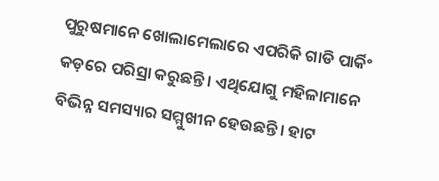ପୁରୁଷମାନେ ଖୋଲାମେଲାରେ ଏପରିକି ଗାଡି ପାର୍କିଂ କଡ଼ରେ ପରିସ୍ରା କରୁଛନ୍ତି। ଏଥିଯୋଗୁ ମହିଳାମାନେ ବିଭିନ୍ନ ସମସ୍ୟାର ସମ୍ମୁଖୀନ ହେଉଛନ୍ତି। ହାଟ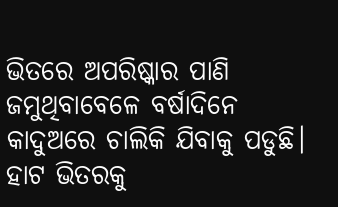ଭିତରେ ଅପରିଷ୍କାର ପାଣି ଜମୁଥିବାବେଳେ ବର୍ଷାଦିନେ କାଦୁଅରେ ଚାଲିକି ଯିବାକୁ ପଡୁଛି। ହାଟ ଭିତରକୁ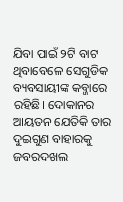ଯିବା ପାଇଁ ୨ଟି ବାଟ ଥିବାବେଳେ ସେଗୁଡିକ ବ୍ୟବସାୟୀଙ୍କ କବ୍ଜାରେ ରହିଛି। ଦୋକାନର ଆୟତନ ଯେତିକି ତାର ଦୁଇଗୁଣ ବାହାରକୁ ଜବରଦଖଲ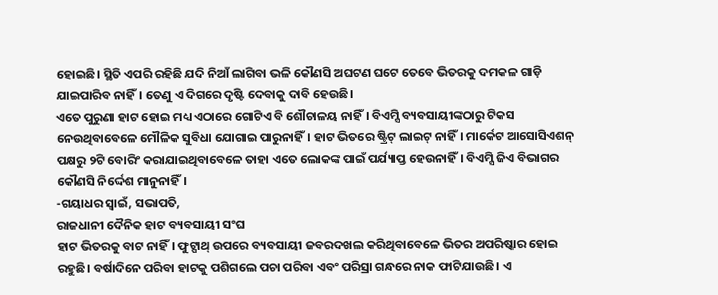ହୋଇଛି। ସ୍ଥିତି ଏପରି ରହିଛି ଯଦି ନିଆଁ ଲାଗିବା ଭଳି କୌଣସି ଅଘଟଣ ଘଟେ ତେବେ ଭିତରକୁ ଦମକଳ ଗାଡ଼ି ଯାଇପାରିବ ନାହିଁ। ତେଣୁ ଏ ଦିଗରେ ଦୃଷ୍ଟି ଦେବାକୁ ଦାବି ହେଉଛି।
ଏତେ ପୁରୁଣା ହାଟ ହୋଇ ମଧ୍ୟ ଏଠାରେ ଗୋଟିଏ ବି ଶୌଚାଳୟ ନାହିଁ। ବିଏମ୍ସି ବ୍ୟବସାୟୀଙ୍କଠାରୁ ଟିକସ ନେଉଥିବାବେଳେ ମୌଳିକ ସୁବିଧା ଯୋଗାଇ ପାରୁନାହିଁ। ହାଟ ଭିତରେ ଷ୍ଟ୍ରିଟ୍ ଲାଇଟ୍ ନାହିଁ। ମାର୍କେଟ ଆସୋସିଏଶନ୍ ପକ୍ଷରୁ ୨ଟି ବୋରିଂ କରାଯାଇଥିବାବେଳେ ତାହା ଏତେ ଲୋକଙ୍କ ପାଇଁ ପର୍ଯ୍ୟାପ୍ତ ହେଉନାହିଁ। ବିଏମ୍ସି ଜିଏ ବିଭାଗର କୌଣସି ନିର୍ଦ୍ଦେଶ ମାନୁନାହିଁ।
-ଗୟାଧର ସ୍ବାଇଁ, ସଭାପତି,
ରାଜଧାନୀ ଦୈନିକ ହାଟ ବ୍ୟବସାୟୀ ସଂଘ
ହାଟ ଭିତରକୁ ବାଟ ନାହିଁ। ଫୁଟ୍ପାଥ୍ ଉପରେ ବ୍ୟବସାୟୀ ଜବରଦଖଲ କରିଥିବାବେଳେ ଭିତର ଅପରିଷ୍କାର ହୋଇ ରହୁଛି। ବର୍ଷାଦିନେ ପରିବା ହାଟକୁ ପଶିଗଲେ ପଚା ପରିବା ଏବଂ ପରିସ୍ରା ଗନ୍ଧରେ ନାକ ଫାଟିଯାଉଛି। ଏ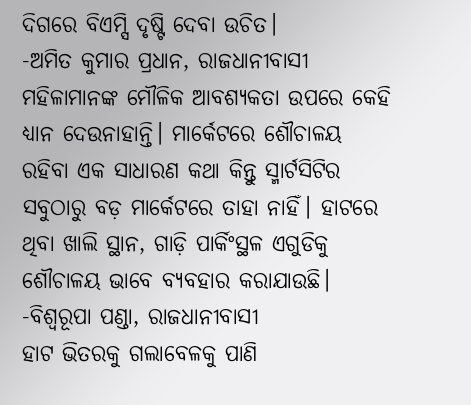ଦିଗରେ ବିଏମ୍ସି ଦୃଷ୍ଟି ଦେବା ଉଚିତ।
-ଅମିତ କୁମାର ପ୍ରଧାନ, ରାଜଧାନୀବାସୀ
ମହିଳାମାନଙ୍କ ମୌଳିକ ଆବଶ୍ୟକତା ଉପରେ କେହି ଧ୍ୟାନ ଦେଉନାହାନ୍ତି। ମାର୍କେଟରେ ଶୌଚାଳୟ ରହିବା ଏକ ସାଧାରଣ କଥା କିନ୍ତୁ ସ୍ମାର୍ଟସିଟିର ସବୁଠାରୁ ବଡ଼ ମାର୍କେଟରେ ତାହା ନାହିଁ। ହାଟରେ ଥିବା ଖାଲି ସ୍ଥାନ, ଗାଡ଼ି ପାର୍କିଂସ୍ଥଳ ଏଗୁଡିକୁ ଶୌଚାଳୟ ଭାବେ ବ୍ୟବହାର କରାଯାଉଛି।
-ବିଶ୍ୱରୂପା ପଣ୍ଡା, ରାଜଧାନୀବାସୀ
ହାଟ ଭିତରକୁ ଗଲାବେଳକୁ ପାଣି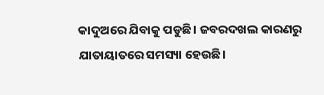କାଦୁଅରେ ଯିବାକୁ ପଡୁଛି। ଜବରଦଖଲ କାରଣରୁ ଯାତାୟାତରେ ସମସ୍ୟା ହେଉଛି।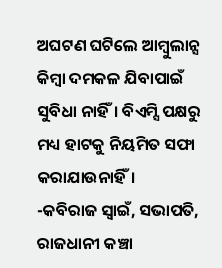ଅଘଟଣ ଘଟିଲେ ଆମ୍ବୁଲାନ୍ସ କିମ୍ବା ଦମକଳ ଯିବାପାଇଁ ସୁବିଧା ନାହିଁ। ବିଏମ୍ସି ପକ୍ଷରୁ ମଧ୍ୟ ହାଟକୁ ନିୟମିତ ସଫା କରାଯାଉନାହିଁ।
-କବିରାଜ ସ୍ବାଇଁ, ସଭାପତି,
ରାଜଧାନୀ କଞ୍ଚା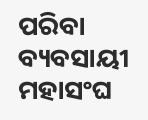ପରିବା ବ୍ୟବସାୟୀ ମହାସଂଘ